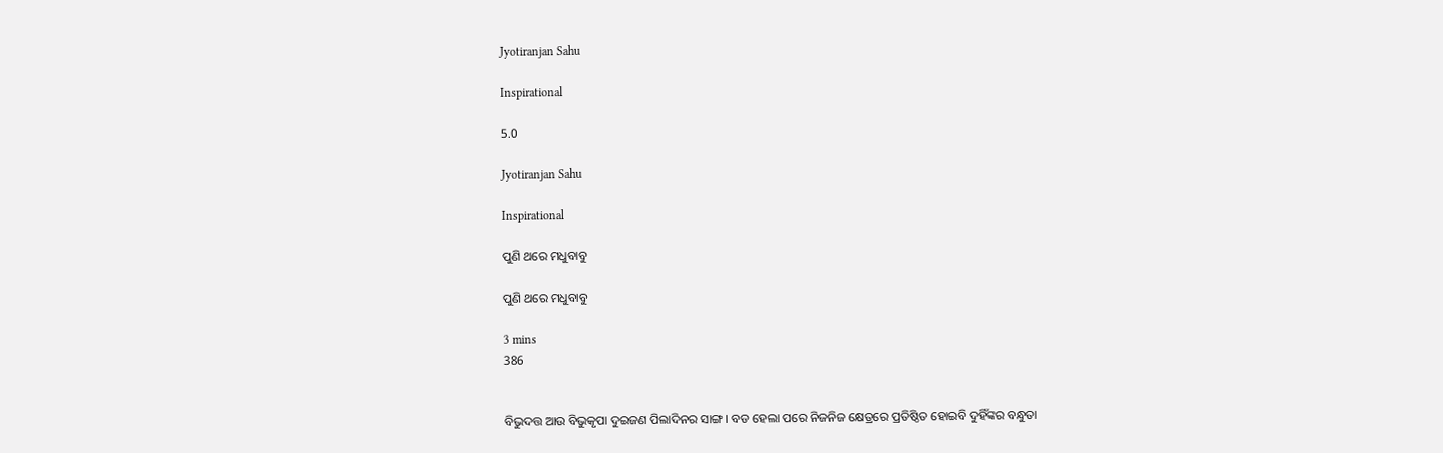Jyotiranjan Sahu

Inspirational

5.0

Jyotiranjan Sahu

Inspirational

ପୁଣି ଥରେ ମଧୁବାବୁ

ପୁଣି ଥରେ ମଧୁବାବୁ

3 mins
386


ବିଭୁଦତ୍ତ ଆଉ ବିଭୁକୃପା ଦୁଇଜଣ ପିଲାଦିନର ସାଙ୍ଗ । ବଡ ହେଲା ପରେ ନିଜନିଜ କ୍ଷେତ୍ରରେ ପ୍ରତିଷ୍ଠିତ ହୋଇବି ଦୁହିଁଙ୍କର ବନ୍ଧୁତା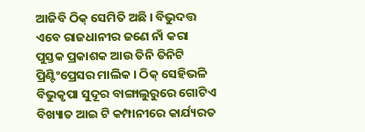ଆଜିବି ଠିକ୍ ସେମିତି ଅଛି । ବିଭୁଦତ୍ତ ଏବେ ରାଜଧାନୀର ଜଣେ ନାଁ କରା ପୁସ୍ତକ ପ୍ରକାଶକ ଆଉ ତିନି ତିନିଟି ପ୍ରିଣ୍ଟିଂପ୍ରେସର ମାଲିକ । ଠିକ୍ ସେହିଭଳି ବିଭୁକୃପା ସୁଦୂର ବାଙ୍ଗାଲୁରୁରେ ଗୋଟିଏ ବିଖ୍ୟାତ ଆଇ ଟି କମ୍ପାନୀରେ କାର୍ଯ୍ୟରତ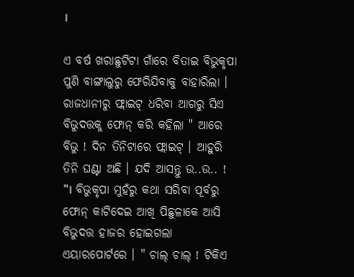।

ଏ ବର୍ଷ ଖରାଛୁଟିଟା ଗାଁରେ ବିତାଇ ବିଭୁକୃପା ପୁଣି ବାଙ୍ଗାଲୁରୁ ଫେରିଯିବାକୁ ବାହାରିଲା । ରାଜଧାନୀରୁ ଫ୍ଲାଇଟ୍ ଧରିବା ଆଗରୁ ସିଏ ବିଭୁଦତ୍ତକୁ ଫୋନ୍ କରି କହିଲା " ଆରେ ବିଭୁ ! ଦିନ ତିନିଟାରେ ଫ୍ଲାଇଟ୍ । ଆହୁରି ତିନି ଘଣ୍ଟା ଅଛି । ଯଦି ଆସନ୍ତୁ ଉ..ଉ.. ! "। ବିଭୁକୃପା ମୁହଁରୁ କଥା ସରିବା ପୂର୍ବରୁ ଫୋନ୍ କାଟିଦେଇ ଆଖି ପିଛୁଳାକେ ଆସି ବିଭୁଦତ୍ତ ହାଜର ହୋଇଗଲା ଏୟାରପୋର୍ଟରେ । " ଚାଲ୍ ଚାଲ୍ ! ଟିକିଏ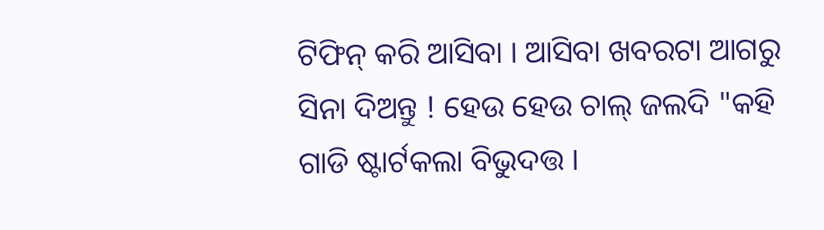ଟିଫିନ୍ କରି ଆସିବା । ଆସିବା ଖବରଟା ଆଗରୁ ସିନା ଦିଅନ୍ତୁ ! ହେଉ ହେଉ ଚାଲ୍ ଜଲଦି "କହି ଗାଡି ଷ୍ଟାର୍ଟକଲା ବିଭୁଦତ୍ତ ।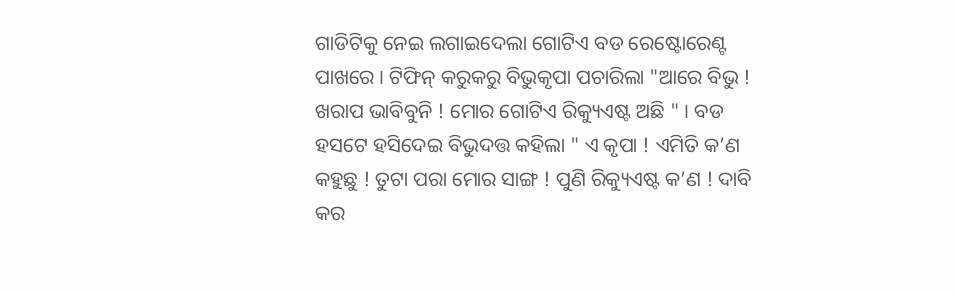ଗାଡିଟିକୁ ନେଇ ଲଗାଇଦେଲା ଗୋଟିଏ ବଡ ରେଷ୍ଟୋରେଣ୍ଟ ପାଖରେ । ଟିଫିନ୍ କରୁକରୁ ବିଭୁକୃପା ପଚାରିଲା "ଆରେ ବିଭୁ ! ଖରାପ ଭାବିବୁନି ! ମୋର ଗୋଟିଏ ରିକ୍ୟୁଏଷ୍ଟ ଅଛି " । ବଡ ହସଟେ ହସିଦେଇ ବିଭୁଦତ୍ତ କହିଲା " ଏ କୃପା ! ଏମିତି କ’ଣ କହୁଛୁ ! ତୁଟା ପରା ମୋର ସାଙ୍ଗ ! ପୁଣି ରିକ୍ୟୁଏଷ୍ଟ କ’ଣ ! ଦାବି କର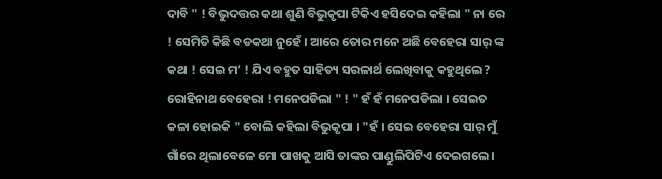ଦାବି " ! ବିଭୁଦତ୍ତର କଥା ଶୁଣି ବିଭୁକୃପା ଟିକିଏ ହସିଦେଇ କହିଲା " ନା ରେ ! ସେମିତି କିଛି ବଡକଥା ନୁହେଁ । ଆରେ ତୋର ମନେ ଅଛି ବେହେରା ସାର୍ ଙ୍କ କଥା ! ସେଇ ମ’ ! ଯିଏ ବହୁତ ସାହିତ୍ୟ ସରଳାର୍ଥ ଲେଖିବାକୁ କହୁଥିଲେ ? ରୋହିନାଥ ବେହେରା ! ମନେପଡିଲା " ! " ହଁ ହଁ ମନେପଡିଲା । ସେଇତ କଳା ହୋଇକି " ବୋଲି କହିଲା ବିଭୁକୃପା । "ହଁ । ସେଇ ବେହେରା ସାର୍ ମୁଁ ଗାଁରେ ଥିଲାବେଳେ ମୋ ପାଖକୁ ଆସି ତାଙ୍କର ପାଣ୍ଡୁଲିପିଟିଏ ଦେଇଗଲେ ।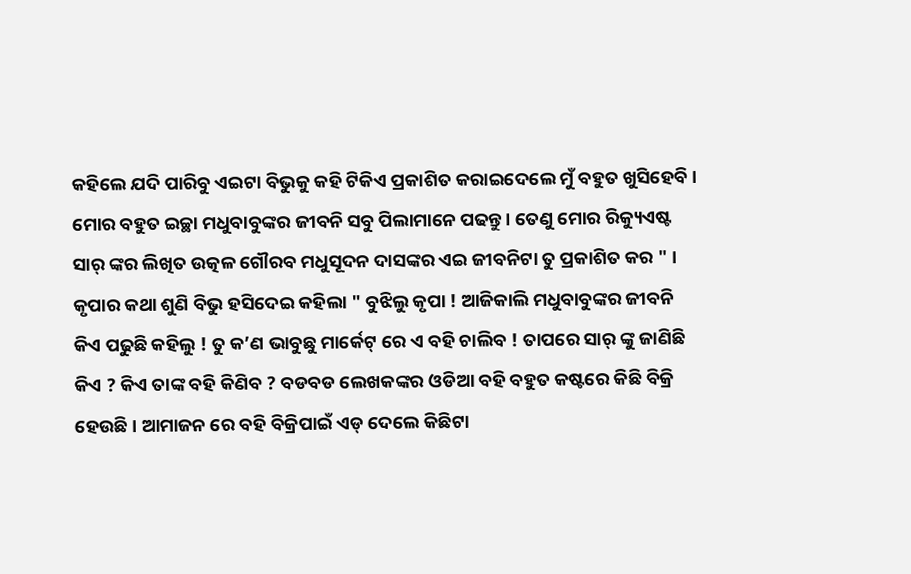କହିଲେ ଯଦି ପାରିବୁ ଏଇଟା ବିଭୁକୁ କହି ଟିକିଏ ପ୍ରକାଶିତ କରାଇଦେଲେ ମୁଁ ବହୁତ ଖୁସିହେବି । ମୋର ବହୁତ ଇଚ୍ଛା ମଧୁବାବୁଙ୍କର ଜୀବନି ସବୁ ପିଲାମାନେ ପଢନ୍ତୁ । ତେଣୁ ମୋର ରିକ୍ୟୁଏଷ୍ଟ ସାର୍ ଙ୍କର ଲିଖିତ ଉତ୍କଳ ଗୌରବ ମଧୁସୂଦନ ଦାସଙ୍କର ଏଇ ଜୀବନିଟା ତୁ ପ୍ରକାଶିତ କର " । କୃପାର କଥା ଶୁଣି ବିଭୁ ହସିଦେଇ କହିଲା " ବୁଝିଲୁ କୃପା ! ଆଜିକାଲି ମଧୁବାବୁଙ୍କର ଜୀବନି କିଏ ପଢୁଛି କହିଲୁ ! ତୁ କ’ଣ ଭାବୁଛୁ ମାର୍କେଟ୍ ରେ ଏ ବହି ଚାଲିବ ! ତାପରେ ସାର୍ ଙ୍କୁ ଜାଣିଛି କିଏ ? କିଏ ତାଙ୍କ ବହି କିଣିବ ? ବଡବଡ ଲେଖକଙ୍କର ଓଡିଆ ବହି ବହୁତ କଷ୍ଟରେ କିଛି ବିକ୍ରି ହେଉଛି । ଆମାଜନ ରେ ବହି ବିକ୍ରିପାଇଁ ଏଡ୍ ଦେଲେ କିଛିଟା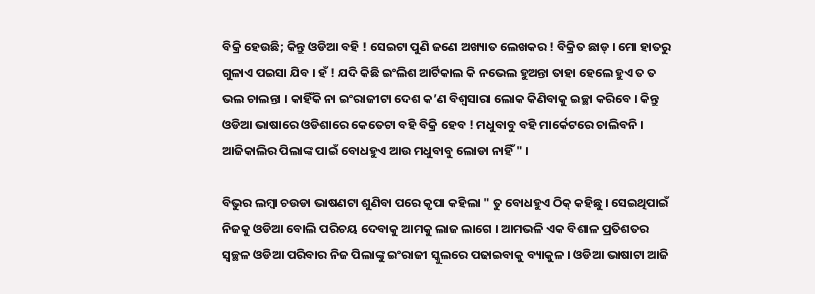ବିକ୍ରି ହେଉଛି; କିନ୍ତୁ ଓଡିଆ ବହି ! ସେଇଟା ପୁଣି ଜଣେ ଅଖ୍ୟାତ ଲେଖକର ! ବିକ୍ରିତ ଛାଡ୍ । ମୋ ହାତରୁ ଗୁଳାଏ ପଇସା ଯିବ । ହଁ ! ଯଦି କିଛି ଇଂଲିଶ ଆର୍ଟିକାଲ କି ନଭେଲ ହୁଅନ୍ତା ତାହା ହେଲେ ହୁଏ ତ ତ ଭଲ ଚାଲନ୍ତା । କାହିଁକି ନା ଇଂରାଜୀଟା ଦେଶ କ’ଣ ବିଶ୍ବସାରା ଲୋକ କିଣିବାକୁ ଇଚ୍ଛା କରିବେ । କିନ୍ତୁ ଓଡିଆ ଭାଷାରେ ଓଡିଶାରେ କେତେଟା ବହି ବିକ୍ରି ହେବ ! ମଧୁବାବୁ ବହି ମାର୍କେଟରେ ଚାଲିବନି । ଆଜିକାଲିର ପିଲାଙ୍କ ପାଇଁ ବୋଧହୁଏ ଆଉ ମଧୁବାବୁ ଲୋଡା ନାହିଁ " ।

ବିଭୁର ଲମ୍ବା ଚଉଡା ଭାଷଣଟା ଶୁଣିବା ପରେ କୃପା କହିଲା " ତୁ ବୋଧହୁଏ ଠିକ୍ କହିଛୁ । ସେଇଥିପାଇଁ ନିଜକୁ ଓଡିଆ ବୋଲି ପରିଚୟ ଦେବାକୁ ଆମକୁ ଲାଜ ଲାଗେ । ଆମଭଳି ଏକ ବିଶାଳ ପ୍ରତିଶତର ସ୍ବଚ୍ଛଳ ଓଡିଆ ପରିବାର ନିଜ ପିଲାଙ୍କୁ ଇଂରାଜୀ ସ୍କୁଲରେ ପଢାଇବାକୁ ବ୍ୟାକୁଳ । ଓଡିଆ ଭାଷାଟା ଆଜି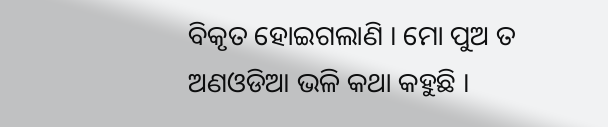ବିକୃତ ହୋଇଗଲାଣି । ମୋ ପୁଅ ତ ଅଣଓଡିଆ ଭଳି କଥା କହୁଛି ।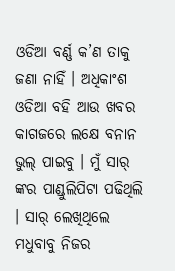ଓଡିଆ ବର୍ଣ୍ଣ କ’ଣ ତାକୁ ଜଣା ନାହିଁ । ଅଧିକାଂଶ ଓଡିଆ ବହି ଆଉ ଖବର କାଗଜରେ ଲକ୍ଷେ ବନାନ ଭୁଲ୍ ପାଇବୁ । ମୁଁ ସାର୍ ଙ୍କର ପାଣ୍ଡୁଲିପିଟା ପଢିଥିଲି । ସାର୍ ଲେଖିଥିଲେ ମଧୁବାବୁ ନିଜର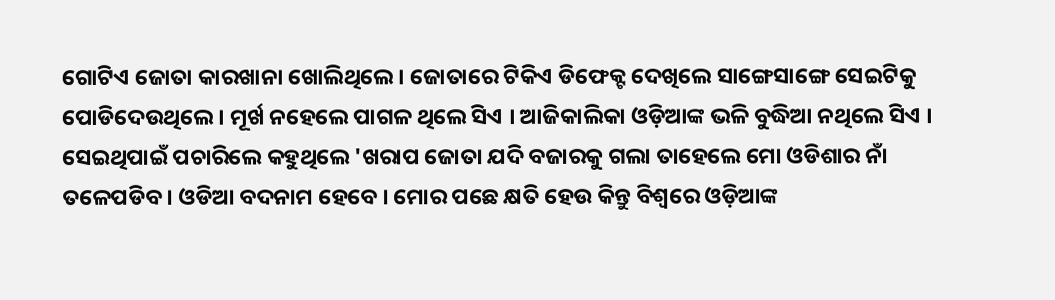ଗୋଟିଏ ଜୋତା କାରଖାନା ଖୋଲିଥିଲେ । ଜୋତାରେ ଟିକିଏ ଡିଫେକ୍ଟ ଦେଖିଲେ ସାଙ୍ଗେସାଙ୍ଗେ ସେଇଟିକୁ ପୋଡିଦେଉଥିଲେ । ମୂର୍ଖ ନହେଲେ ପାଗଳ ଥିଲେ ସିଏ । ଆଜିକାଲିକା ଓଡ଼ିଆଙ୍କ ଭଳି ବୁଦ୍ଧିଆ ନଥିଲେ ସିଏ । ସେଇଥିପାଇଁ ପଚାରିଲେ କହୁଥିଲେ 'ଖରାପ ଜୋତା ଯଦି ବଜାରକୁ ଗଲା ତାହେଲେ ମୋ ଓଡିଶାର ନାଁ ତଳେପଡିବ । ଓଡିଆ ବଦନାମ ହେବେ । ମୋର ପଛେ କ୍ଷତି ହେଉ କିନ୍ତୁ ବିଶ୍ବରେ ଓଡ଼ିଆଙ୍କ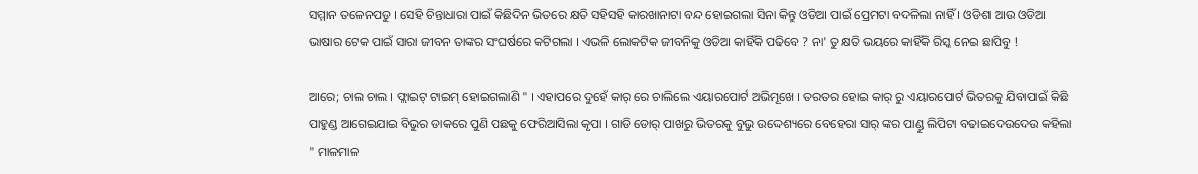ସମ୍ମାନ ତଳେନପଡୁ । ସେହି ଚିନ୍ତାଧାରା ପାଇଁ କିଛିଦିନ ଭିତରେ କ୍ଷତି ସହିସହି କାରଖାନାଟା ବନ୍ଦ ହୋଇଗଲା ସିନା କିନ୍ତୁ ଓଡିଆ ପାଇଁ ପ୍ରେମଟା ବଦଳିଲା ନାହିଁ । ଓଡିଶା ଆଉ ଓଡିଆ ଭାଷାର ଟେକ ପାଇଁ ସାରା ଜୀବନ ତାଙ୍କର ସଂଘର୍ଷରେ କଟିଗଲା । ଏଭଳି ଲୋକଟିକ ଜୀବନିକୁ ଓଡିଆ କାହିଁକି ପଢିବେ ? ନା' ତୁ କ୍ଷତି ଭୟରେ କାହିଁକି ରିସ୍କ ନେଇ ଛାପିବୁ !

ଆରେ; ଚାଲ ଚାଲ । ଫ୍ଲାଇଟ୍ ଟାଇମ୍ ହୋଇଗଲାଣି " । ଏହାପରେ ଦୁହେଁ କାର୍ ରେ ଚାଲିଲେ ଏୟାରପୋର୍ଟ ଅଭିମୂଖେ । ତରତର ହୋଇ କାର୍ ରୁ ଏୟାରପୋର୍ଟ ଭିତରକୁ ଯିବାପାଇଁ କିଛି ପାହୁଣ୍ଡ ଆଗେଇଯାଇ ବିଭୁର ଡାକରେ ପୁଣି ପଛକୁ ଫେରିଆସିଲା କୃପା । ଗାଡି ଡୋର୍ ପାଖରୁ ଭିତରକୁ ବୁଭୁ ଉଦ୍ଦେଶ୍ୟରେ ବେହେରା ସାର୍ ଙ୍କର ପାଣ୍ଡୁ ଲିପିଟା ବଢାଇଦେଉଦେଉ କହିଲା " ମାଳମାଳ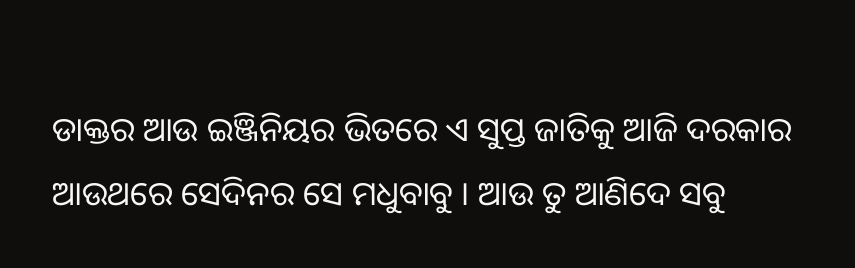ଡାକ୍ତର ଆଉ ଇଞ୍ଜିନିୟର ଭିତରେ ଏ ସୁପ୍ତ ଜାତିକୁ ଆଜି ଦରକାର ଆଉଥରେ ସେଦିନର ସେ ମଧୁବାବୁ । ଆଉ ତୁ ଆଣିଦେ ସବୁ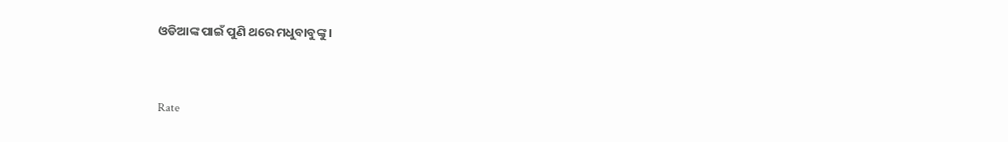ଓଡିଆଙ୍କ ପାଇଁ ପୁଣି ଥରେ ମଧୁବାବୁଙ୍କୁ ।


Rate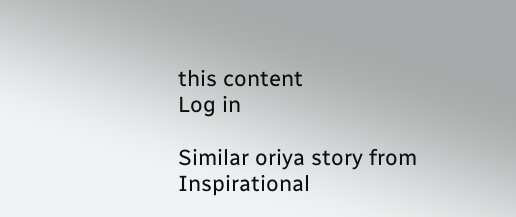this content
Log in

Similar oriya story from Inspirational